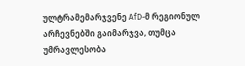ულტრამემარჯვენე AfD-მ რეგიონულ არჩევნებში გაიმარჯვა, თუმცა უმრავლესობა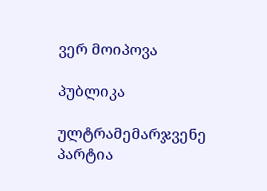ვერ მოიპოვა

პუბლიკა

ულტრამემარჯვენე პარტია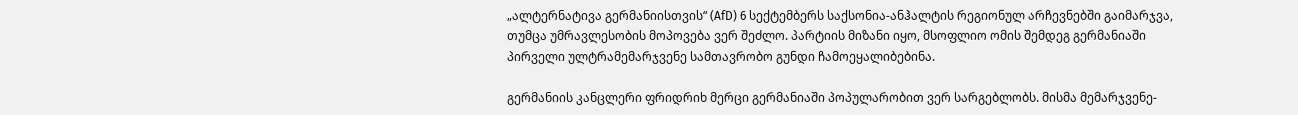„ალტერნატივა გერმანიისთვის“ (AfD) 6 სექტემბერს საქსონია-ანჰალტის რეგიონულ არჩევნებში გაიმარჯვა, თუმცა უმრავლესობის მოპოვება ვერ შეძლო. პარტიის მიზანი იყო, მსოფლიო ომის შემდეგ გერმანიაში პირველი ულტრამემარჯვენე სამთავრობო გუნდი ჩამოეყალიბებინა.

გერმანიის კანცლერი ფრიდრიხ მერცი გერმანიაში პოპულარობით ვერ სარგებლობს. მისმა მემარჯვენე-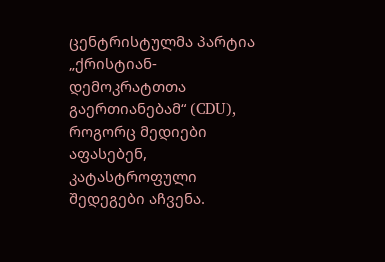ცენტრისტულმა პარტია „ქრისტიან-დემოკრატთთა გაერთიანებამ“ (CDU), როგორც მედიები აფასებენ, კატასტროფული შედეგები აჩვენა.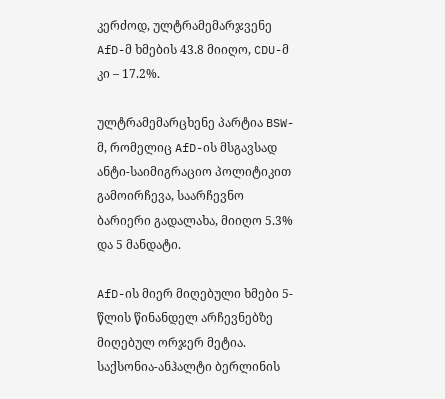კერძოდ, ულტრამემარჯვენე AfD-მ ხმების 43.8 მიიღო, CDU-მ კი – 17.2%.

ულტრამემარცხენე პარტია BSW-მ, რომელიც AfD-ის მსგავსად ანტი-საიმიგრაციო პოლიტიკით გამოირჩევა, საარჩევნო ბარიერი გადალახა, მიიღო 5.3% და 5 მანდატი.

AfD-ის მიერ მიღებული ხმები 5-წლის წინანდელ არჩევნებზე მიღებულ ორჯერ მეტია. საქსონია-ანჰალტი ბერლინის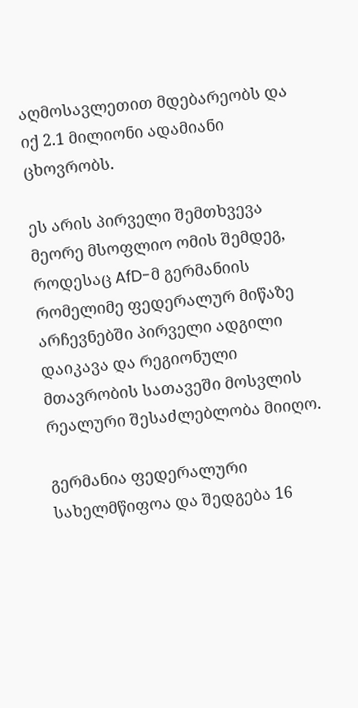აღმოსავლეთით მდებარეობს და იქ 2.1 მილიონი ადამიანი ცხოვრობს.

ეს არის პირველი შემთხვევა მეორე მსოფლიო ომის შემდეგ, როდესაც AfD-მ გერმანიის რომელიმე ფედერალურ მიწაზე არჩევნებში პირველი ადგილი დაიკავა და რეგიონული მთავრობის სათავეში მოსვლის რეალური შესაძლებლობა მიიღო.

გერმანია ფედერალური სახელმწიფოა და შედგება 16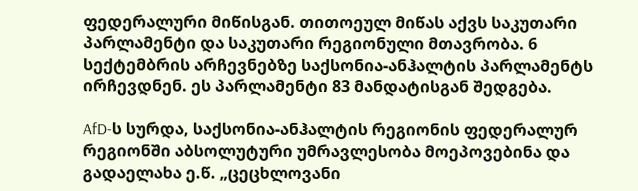ფედერალური მიწისგან. თითოეულ მიწას აქვს საკუთარი პარლამენტი და საკუთარი რეგიონული მთავრობა. 6 სექტემბრის არჩევნებზე საქსონია-ანჰალტის პარლამენტს ირჩევდნენ. ეს პარლამენტი 83 მანდატისგან შედგება.

AfD-ს სურდა, საქსონია-ანჰალტის რეგიონის ფედერალურ რეგიონში აბსოლუტური უმრავლესობა მოეპოვებინა და გადაელახა ე.წ. „ცეცხლოვანი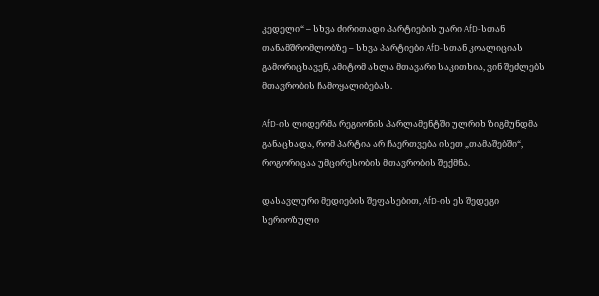კედელი“ – სხვა ძირითადი პარტიების უარი AfD-სთან თანამშრომლობზე – სხვა პარტიები AfD-სთან კოალიციას გამორიცხავენ, ამიტომ ახლა მთავარი საკითხია, ვინ შეძლებს მთავრობის ჩამოყალიბებას.

AfD-ის ლიდერმა რეგიონის პარლამენტში ულრიხ ზიგმუნდმა განაცხადა, რომ პარტია არ ჩაერთვება ისეთ „თამაშებში“, როგორიცაა უმცირესობის მთავრობის შექმნა.

დასავლური მედიების შეფასებით, AfD-ის ეს შედეგი სერიოზული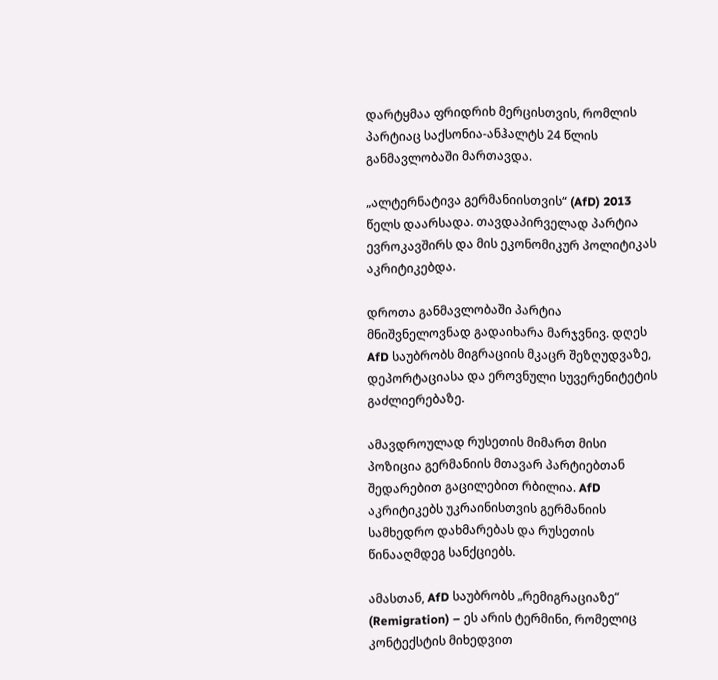დარტყმაა ფრიდრიხ მერცისთვის, რომლის პარტიაც საქსონია-ანჰალტს 24 წლის განმავლობაში მართავდა.

„ალტერნატივა გერმანიისთვის“ (AfD) 2013 წელს დაარსადა. თავდაპირველად პარტია ევროკავშირს და მის ეკონომიკურ პოლიტიკას აკრიტიკებდა.

დროთა განმავლობაში პარტია მნიშვნელოვნად გადაიხარა მარჯვნივ. დღეს AfD საუბრობს მიგრაციის მკაცრ შეზღუდვაზე, დეპორტაციასა და ეროვნული სუვერენიტეტის გაძლიერებაზე.

ამავდროულად რუსეთის მიმართ მისი პოზიცია გერმანიის მთავარ პარტიებთან შედარებით გაცილებით რბილია. AfD აკრიტიკებს უკრაინისთვის გერმანიის სამხედრო დახმარებას და რუსეთის წინააღმდეგ სანქციებს.

ამასთან, AfD საუბრობს „რემიგრაციაზე“ (Remigration) – ეს არის ტერმინი, რომელიც კონტექსტის მიხედვით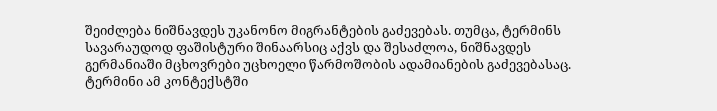შეიძლება ნიშნავდეს უკანონო მიგრანტების გაძევებას. თუმცა, ტერმინს სავარაუდოდ ფაშისტური შინაარსიც აქვს და შესაძლოა, ნიშნავდეს გერმანიაში მცხოვრები უცხოელი წარმოშობის ადამიანების გაძევებასაც. ტერმინი ამ კონტექსტში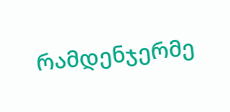რამდენჯერმე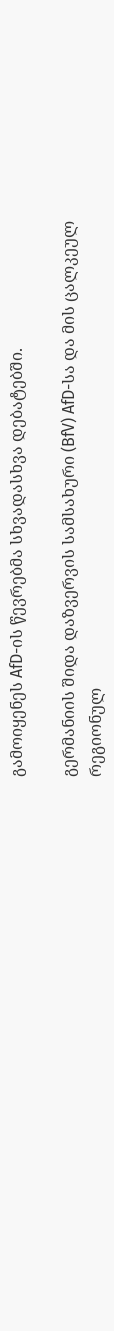გამოიყენეს AfD-ის წევრებმა სხვადასხვა დებატებში.

გერმანიის შიდა დაზვერვის სამსახური (BfV) AfD-სა და მის ცალკეულ რეგიონულ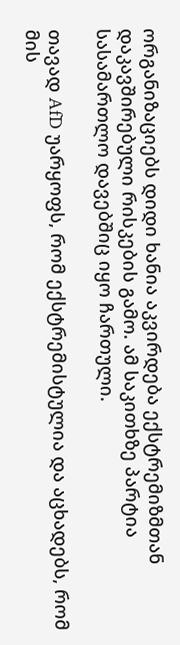ორგანიზაციებს დიდი ხანია აკვირდება ექსტრემიზმთან დაკავშირებული რისკების გამო. ამ საკითხზე პარტია სასამართლო დავებშიც იყო ჩართული.

თავად AfD უარყოფს, რომ ექსტრემისტულია და აცხადებს, რომ მის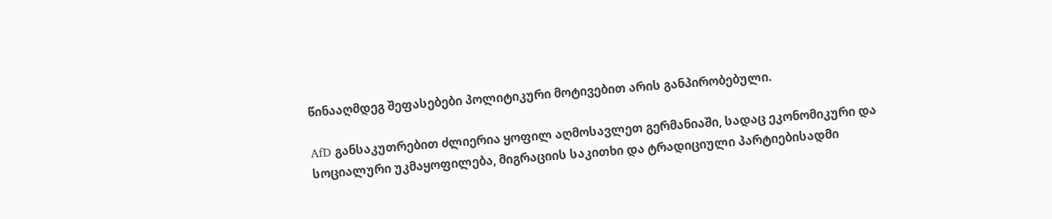წინააღმდეგ შეფასებები პოლიტიკური მოტივებით არის განპირობებული.

AfD განსაკუთრებით ძლიერია ყოფილ აღმოსავლეთ გერმანიაში, სადაც ეკონომიკური და სოციალური უკმაყოფილება, მიგრაციის საკითხი და ტრადიციული პარტიებისადმი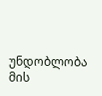უნდობლობა მის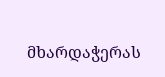მხარდაჭერას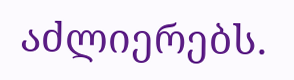აძლიერებს.